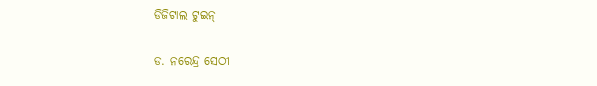ଡିଜିଟାଲ ଟୁଇନ୍‌

ଡ. ନରେନ୍ଦ୍ର ସେଠୀ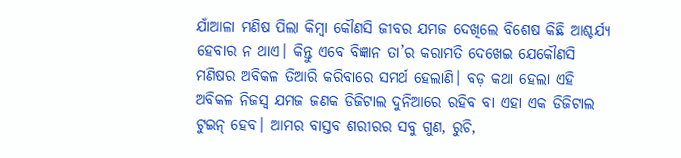ଯାଁଆଳା ମଣିଷ ପିଲା କିମ୍ବା କୌଣସି ଜୀବର ଯମଜ ଦେଖିଲେ ବିଶେଷ କିଛି ଆଶ୍ଚର୍ଯ୍ୟ ହେବାର ନ ଥାଏ। କିନ୍ତୁ ଏବେ ବିଜ୍ଞାନ ତା’ର କରାମତି ଦେଖେଇ ଯେକୌଣସି ମଣିଷର ଅବିକଳ ତିଆରି କରିବାରେ ସମର୍ଥ ହେଲାଣି। ବଡ଼ କଥା ହେଲା ଏହି ଅବିକଳ ନିଜସ୍ବ ଯମଜ ଜଣକ ଡିଜିଟାଲ ଦୁନିଆରେ ରହିବ ବା ଏହା ଏକ ଡିଜିଟାଲ ଟୁଇନ୍‌ ହେବ। ଆମର ବାସ୍ତବ ଶରୀରର ସବୁ ଗୁଣ, ରୁଚି,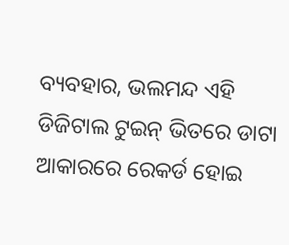ବ୍ୟବହାର, ଭଲମନ୍ଦ ଏହି ଡିଜିଟାଲ ଟୁଇନ୍‌ ଭିତରେ ଡାଟା ଆକାରରେ ରେକର୍ଡ ହୋଇ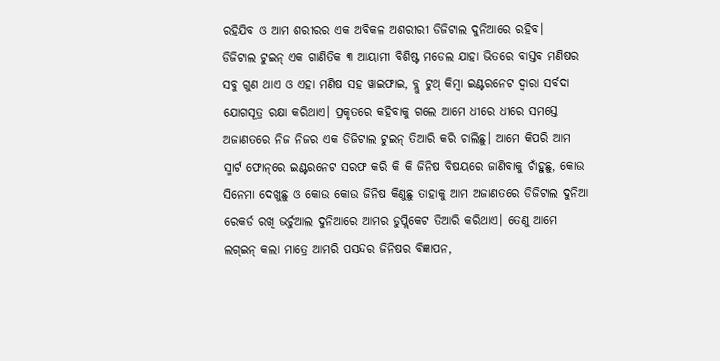ରହିଯିବ ଓ ଆମ ଶରୀରର ଏକ ଅବିକଳ ଅଶରୀରୀ ଡିଜିଟାଲ ଦୁନିଆରେ ରହିବ।
ଡିଜିଟାଲ ଟୁଇନ୍‌ ଏକ ଗାଣିତିକ ୩ ଆୟାମୀ ବିଶିଷ୍ଟ ମଡେଲ ଯାହା ଭିତରେ ବାସ୍ତବ ମଣିଷର ସବୁ ଗୁଣ ଥାଏ ଓ ଏହା ମଣିଷ ସହ ୱାଇଫାଇ, ବ୍ଲୁ ଟୁଥ୍‌ କିମ୍ବା ଇଣ୍ଟରନେଟ ଦ୍ୱାରା ସର୍ବଦା ଯୋଗସୂତ୍ର ରକ୍ଷା କରିଥାଏ। ପ୍ରକୃତରେ କହିବାକୁ ଗଲେ ଆମେ ଧୀରେ ଧୀରେ ସମସ୍ତେ ଅଜାଣତରେ ନିଜ ନିଜର ଏକ ଡିଜିଟାଲ ଟୁଇନ୍‌ ତିଆରି କରି ଚାଲିଛୁ। ଆମେ କିପରି ଆମ ସ୍ମାର୍ଟ ଫୋନ୍‌ରେ ଇଣ୍ଟରନେଟ ସରଫ କରି କି କି ଜିନିଷ ବିଷୟରେ ଜାଣିବାକୁ ଚାଁହୁଛୁ, କୋଉ ସିନେମା ଦେଖୁଛୁ ଓ କୋଉ କୋଉ ଜିନିଷ କିଣୁଛୁ ତାହାକୁ ଆମ ଅଜାଣତରେ ଡିଜିଟାଲ ଦୁନିଆ ରେକର୍ଡ ରଖି ଭର୍ଚୁଆଲ ଦୁନିଆରେ ଆମର ଡୁପ୍ଲିକେଟ ତିଆରି କରିଥାଏ। ତେଣୁ ଆମେ ଲଗ୍‌ଇନ୍‌ କଲା ମାତ୍ରେ ଆମରି ପସନ୍ଦର ଜିନିଷର ବିଜ୍ଞାପନ,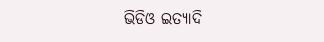ଭିଡିଓ ଇତ୍ୟାଦି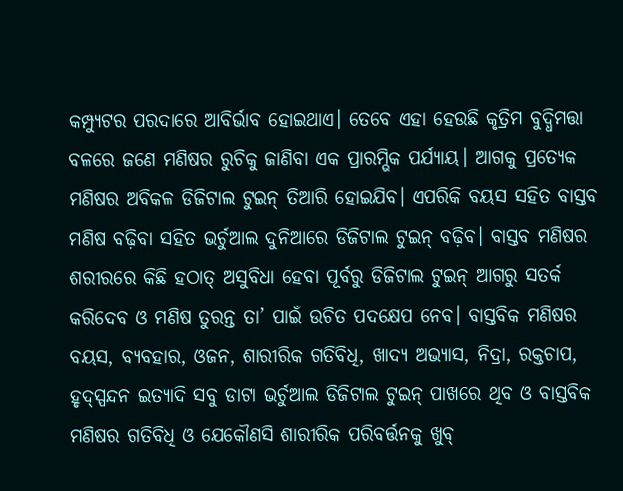କମ୍ପ୍ୟୁଟର ପରଦାରେ ଆବିର୍ଭାବ ହୋଇଥାଏ। ତେବେ ଏହା ହେଉଛି କୃତ୍ରିମ ବୁଦ୍ଧିମତ୍ତା ବଳରେ ଜଣେ ମଣିଷର ରୁଚିକୁ ଜାଣିବା ଏକ ପ୍ରାରମ୍ଭିକ ପର୍ଯ୍ୟାୟ। ଆଗକୁ ପ୍ରତ୍ୟେକ ମଣିଷର ଅବିକଳ ଡିଜିଟାଲ ଟୁଇନ୍‌ ତିଆରି ହୋଇଯିବ। ଏପରିକି ବୟସ ସହିତ ବାସ୍ତବ ମଣିଷ ବଢ଼ିବା ସହିତ ଭର୍ଚୁଆଲ ଦୁନିଆରେ ଡିଜିଟାଲ ଟୁଇନ୍‌ ବଢ଼ିବ। ବାସ୍ତବ ମଣିଷର ଶରୀରରେ କିଛି ହଠାତ୍‌ ଅସୁବିଧା ହେବା ପୂର୍ବରୁ ଡିଜିଟାଲ ଟୁଇନ୍‌ ଆଗରୁ ସତର୍କ କରିଦେବ ଓ ମଣିଷ ତୁରନ୍ତ ତା’ ପାଇଁ ଉଚିତ ପଦକ୍ଷେପ ନେବ। ବାସ୍ତବିକ ମଣିଷର ବୟସ, ବ୍ୟବହାର, ଓଜନ, ଶାରୀରିକ ଗତିବିଧି, ଖାଦ୍ୟ ଅଭ୍ୟାସ, ନିଦ୍ରା, ରକ୍ତଚାପ, ହୃଦ୍‌ସ୍ପନ୍ଦନ ଇତ୍ୟାଦି ସବୁ ଡାଟା ଭର୍ଚୁଆଲ ଡିଜିଟାଲ ଟୁଇନ୍‌ ପାଖରେ ଥିବ ଓ ବାସ୍ତବିକ ମଣିଷର ଗତିବିଧି ଓ ଯେକୌଣସି ଶାରୀରିକ ପରିବର୍ତ୍ତନକୁ ଖୁବ୍‌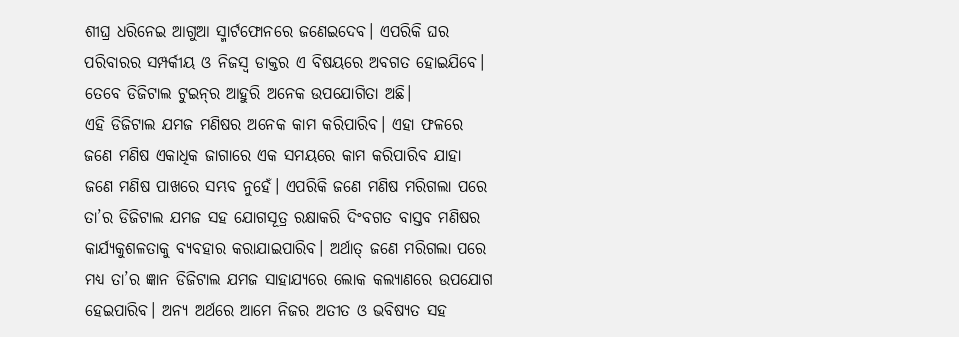ଶୀଘ୍ର ଧରିନେଇ ଆଗୁଆ ସ୍ମାର୍ଟଫୋନରେ ଜଣେଇଦେବ। ଏପରିକି ଘର ପରିବାରର ସମ୍ପର୍କୀୟ ଓ ନିଜସ୍ବ ଡାକ୍ତର ଏ ବିଷୟରେ ଅବଗତ ହୋଇଯିବେ। ତେବେ ଡିଜିଟାଲ ଟୁଇନ୍‌ର ଆହୁରି ଅନେକ ଉପଯୋଗିତା ଅଛି।
ଏହି ଡିଜିଟାଲ ଯମଜ ମଣିଷର ଅନେକ କାମ କରିପାରିବ। ଏହା ଫଳରେ ଜଣେ ମଣିଷ ଏକାଧିକ ଜାଗାରେ ଏକ ସମୟରେ କାମ କରିପାରିବ ଯାହା ଜଣେ ମଣିଷ ପାଖରେ ସମ୍ଭବ ନୁହେଁ। ଏପରିକି ଜଣେ ମଣିଷ ମରିଗଲା ପରେ ତା’ର ଡିଜିଟାଲ ଯମଜ ସହ ଯୋଗସୂତ୍ର ରକ୍ଷାକରି ଦିଂବଗତ ବାସ୍ତବ ମଣିଷର କାର୍ଯ୍ୟକୁଶଳତାକୁ ବ୍ୟବହାର କରାଯାଇପାରିବ। ଅର୍ଥାତ୍‌ ଜଣେ ମରିଗଲା ପରେ ମଧ୍ୟ ତା’ର ଜ୍ଞାନ ଡିଜିଟାଲ ଯମଜ ସାହାଯ୍ୟରେ ଲୋକ କଲ୍ୟାଣରେ ଉପଯୋଗ ହେଇପାରିବ। ଅନ୍ୟ ଅର୍ଥରେ ଆମେ ନିଜର ଅତୀତ ଓ ଭବିଷ୍ୟତ ସହ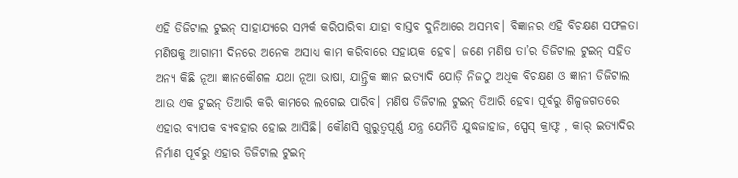ଏହି ଡିଜିଟାଲ ଟୁଇନ୍‌ ସାହାଯ୍ୟରେ ସମ୍ପର୍କ କରିପାରିବା ଯାହା ବାସ୍ତବ ଦୁନିଆରେ ଅସମ୍ଭବ। ବିଜ୍ଞାନର ଏହି ବିଚକ୍ଷଣ ସଫଳତା ମଣିଷକୁ ଆଗାମୀ ଦିନରେ ଅନେକ ଅସାଧ୍ୟ କାମ କରିବାରେ ସହାୟକ ହେବ। ଜଣେ ମଣିଷ ତା’ର ଡିଜିଟାଲ ଟୁଇନ୍‌ ସହିତ ଅନ୍ୟ କିଛି ନୂଆ ଜ୍ଞାନକୌଶଳ ଯଥା ନୂଆ ଭାଷା, ଯାନ୍ତ୍ରିକ ଜ୍ଞାନ ଇତ୍ୟାଦି ଯୋଡ଼ି ନିଜଠୁ ଅଧିକ ବିଚକ୍ଷଣ ଓ ଜ୍ଞାନୀ ଡିଜିଟାଲ ଆଉ ଏକ ଟୁଇନ୍‌ ତିଆରି କରି କାମରେ ଲଗେଇ ପାରିବ। ମଣିଷ ଡିଜିଟାଲ ଟୁଇନ୍‌ ତିଆରି ହେବା ପୂର୍ବରୁ ଶିଳ୍ପଜଗତରେ ଏହାର ବ୍ୟାପକ ବ୍ୟବହାର ହୋଇ ଆସିଛି। କୌଣସି ଗୁରୁତ୍ୱପୂର୍ଣ୍ଣ ଯନ୍ତ୍ର ଯେମିତି ଯୁଦ୍ଧଜାହାଜ, ସ୍ପେସ୍‌ କ୍ରାଫ୍ଟ , କାର୍‌ ଇତ୍ୟାଦିର ନିର୍ମାଣ ପୂର୍ବରୁ ଏହାର ଡିଜିଟାଲ ଟୁଇନ୍‌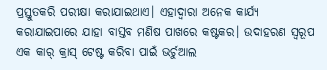ପ୍ରସ୍ତୁତକରି ପରୀକ୍ଷା କରାଯାଇଥାଏ। ଏହାଦ୍ୱାରା ଅନେକ କାର୍ଯ୍ୟ କରାଯାଇପାରେ ଯାହା ବାସ୍ତବ ମଣିଷ ପାଖରେ କଷ୍ଟକର। ଉଦାହରଣ ସ୍ବରୂପ ଏକ କାର୍‌ କ୍ରାସ୍‌ ଟେଷ୍ଟ କରିବା ପାଇଁ ଭର୍ଚୁଆଲ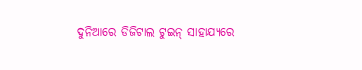ଦୁନିଆରେ ଡିଜିଟାଲ ଟୁଇନ୍‌ ସାହାଯ୍ୟରେ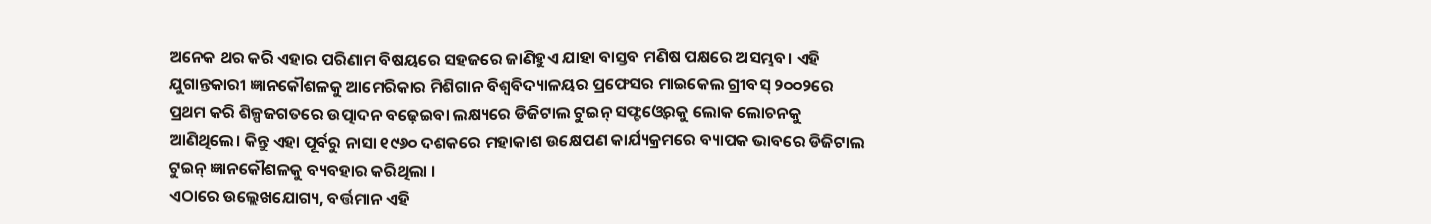ଅନେକ ଥର କରି ଏହାର ପରିଣାମ ବିଷୟରେ ସହଜରେ ଜାଣିହୁଏ ଯାହା ବାସ୍ତବ ମଣିଷ ପକ୍ଷରେ ଅସମ୍ଭବ। ଏହି ଯୁଗାନ୍ତକାରୀ ଜ୍ଞାନକୌଶଳକୁ ଆମେରିକାର ମିଶିଗାନ ବିଶ୍ୱବିଦ୍ୟାଳୟର ପ୍ରଫେସର ମାଇକେଲ ଗ୍ରୀବସ୍‌ ୨୦୦୨ରେ ପ୍ରଥମ କରି ଶିଳ୍ପଜଗତରେ ଉତ୍ପାଦନ ବଢ଼େଇବା ଲକ୍ଷ୍ୟରେ ଡିଜିଟାଲ ଟୁଇନ୍‌ ସଫ୍ଟଓ୍ବେରକୁ ଲୋକ ଲୋଚନକୁ ଆଣିଥିଲେ। କିନ୍ତୁ ଏହା ପୂର୍ବରୁ ନାସା ୧୯୬୦ ଦଶକରେ ମହାକାଶ ଉକ୍ଷେପଣ କାର୍ଯ୍ୟକ୍ରମରେ ବ୍ୟାପକ ଭାବରେ ଡିଜିଟାଲ ଟୁଇନ୍‌ ଜ୍ଞାନକୌଶଳକୁ ବ୍ୟବହାର କରିଥିଲା ।
ଏଠାରେ ଉଲ୍ଲେଖଯୋଗ୍ୟ, ବର୍ତ୍ତମାନ ଏହି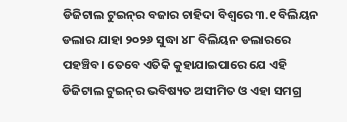ଡିଜିଟାଲ ଟୁଇନ୍‌ର ବଜାର ଚାହିଦା ବିଶ୍ୱରେ ୩.୧ ବିଲିୟନ ଡଲାର ଯାହା ୨୦୨୬ ସୁଦ୍ଧା ୪୮ ବିଲିୟନ ଡଲାରରେ ପହଞ୍ଚିବ। ତେବେ ଏତିକି କୁହାଯାଇପାରେ ଯେ ଏହି ଡିଜିଟାଲ ଟୁଇନ୍‌ର ଭବିଷ୍ୟତ ଅସୀମିତ ଓ ଏହା ସମଗ୍ର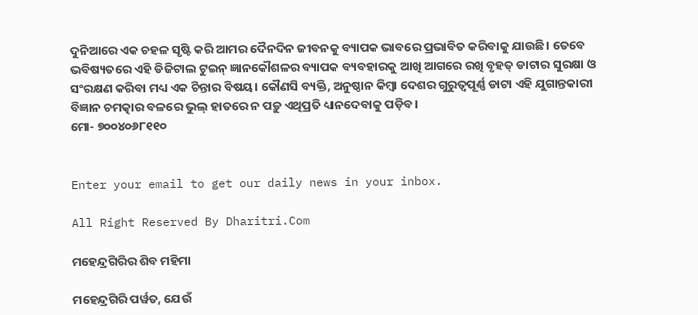ଦୁନିଆରେ ଏକ ଚହଳ ସୃଷ୍ଟି କରି ଆମର ଦୈନଦିନ ଜୀବନକୁ ବ୍ୟାପକ ଭାବରେ ପ୍ରଭାବିତ କରିବାକୁ ଯାଉଛି। ତେବେ ଭବିଷ୍ୟତରେ ଏହି ଡିଜିଟାଲ ଟୁଇନ୍‌ ଜ୍ଞାନକୌଶଳର ବ୍ୟାପକ ବ୍ୟବହାରକୁ ଆଖି ଆଗରେ ରଖି ବୃହତ୍‌ ଡାଟାର ସୁରକ୍ଷା ଓ ସଂରକ୍ଷଣ କରିବା ମଧ୍ୟ ଏକ ଚିନ୍ତାର ବିଷୟ। କୌଣସି ବ୍ୟକ୍ତି, ଅନୁଷ୍ଠାନ କିମ୍ବା ଦେଶର ଗୁରୁତ୍ୱପୂର୍ଣ୍ଣ ଡାଟା ଏହି ଯୁଗାନ୍ତକାରୀ ବିଜ୍ଞାନ ଚମତ୍କାର ବଳରେ ଭୁଲ୍‌ ହାତରେ ନ ପଡ଼ୁ ଏଥିପ୍ରତି ଧ୍ୟାନଦେବାକୁ ପଡ଼ିବ।
ମୋ- ୭୦୦୪୦୬୮୧୧୦


Enter your email to get our daily news in your inbox.

All Right Reserved By Dharitri.Com

ମହେନ୍ଦ୍ରଗିରିର ଶିବ ମହିମା

ମହେନ୍ଦ୍ରଗିରି ପର୍ୱତ, ଯେଉଁ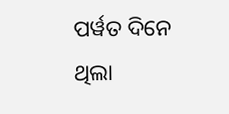ପର୍ୱତ ଦିନେ ଥିଲା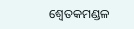ଶ୍ୱେତକମଣ୍ଡଳ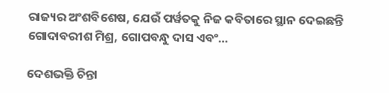ରାଜ୍ୟର ଅଂଶବିଶେଷ, ଯେଉଁ ପର୍ୱତକୁ ନିଜ କବିତାରେ ସ୍ଥାନ ଦେଇଛନ୍ତି ଗୋଦାବରୀଶ ମିଶ୍ର, ଗୋପବନ୍ଧୁ ଦାସ ଏବଂ…

ଦେଶଭକ୍ତି ଚିନ୍ତା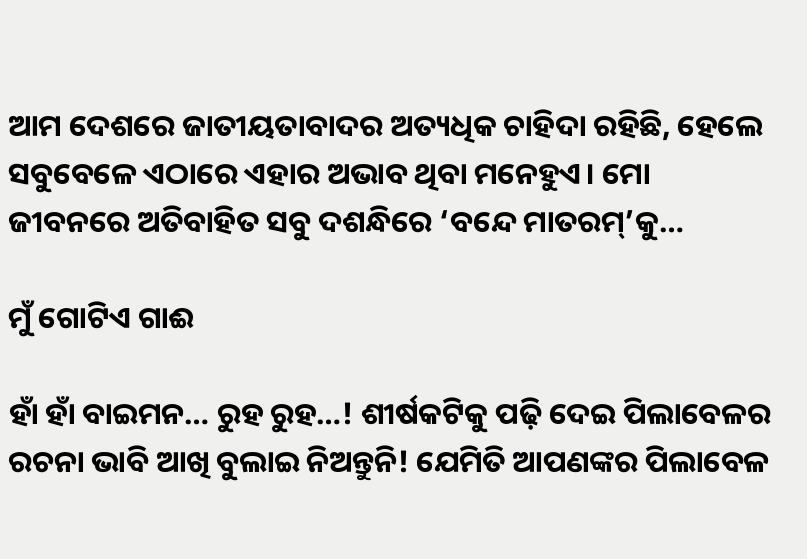ଆମ ଦେଶରେ ଜାତୀୟତାବାଦର ଅତ୍ୟଧିକ ଚାହିଦା ରହିଛି, ହେଲେ ସବୁବେଳେ ଏଠାରେ ଏହାର ଅଭାବ ଥିବା ମନେହୁଏ। ମୋ ଜୀବନରେ ଅତିବାହିତ ସବୁ ଦଶନ୍ଧିରେ ‘ବନ୍ଦେ ମାତରମ୍‌’କୁ…

ମୁଁ ଗୋଟିଏ ଗାଈ

ହାଁ ହାଁ ବାଇମନ… ରୁହ ରୁହ…! ଶୀର୍ଷକଟିକୁ ପଢ଼ି ଦେଇ ପିଲାବେଳର ରଚନା ଭାବି ଆଖି ବୁଲାଇ ନିଅନ୍ତୁନି! ଯେମିତି ଆପଣଙ୍କର ପିଲାବେଳ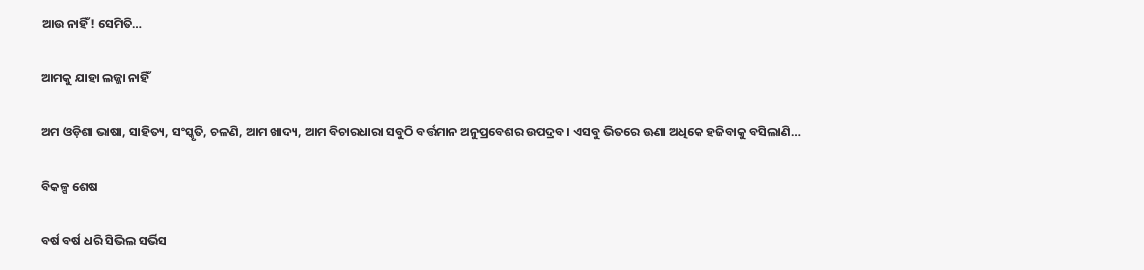ଆଉ ନାହିଁ! ସେମିତି…

ଆମକୁ ଯାହା ଲଜ୍ଜା ନାହିଁ

ଅମ ଓଡ଼ିଶା ଭାଷା, ସାହିତ୍ୟ, ସଂସ୍କୃତି, ଚଳଣି, ଆମ ଖାଦ୍ୟ, ଆମ ବିଚାରଧାରା ସବୁଠି ବର୍ତ୍ତମାନ ଅନୁପ୍ରବେଶର ଉପଦ୍ରବ। ଏସବୁ ଭିତରେ ଊଣା ଅଧିକେ ହଜିବାକୁ ବସିଲାଣି…

ବିକଳ୍ପ ଶେଷ

ବର୍ଷ ବର୍ଷ ଧରି ସିଭିଲ ସର୍ଭିସ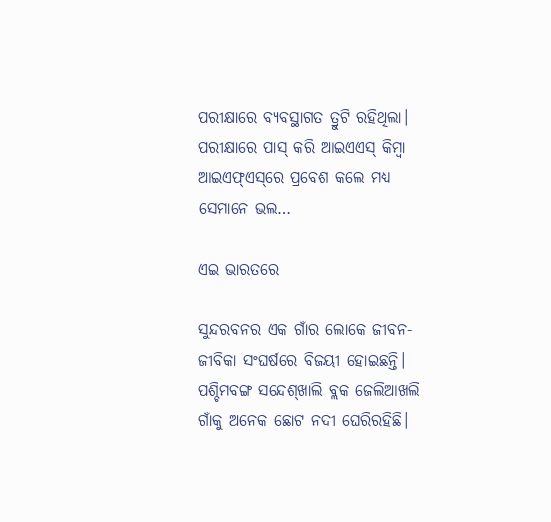ପରୀକ୍ଷାରେ ବ୍ୟବସ୍ଥାଗତ ତ୍ରୁଟି ରହିଥିଲା। ପରୀକ୍ଷାରେ ପାସ୍‌ କରି ଆଇଏଏସ୍‌ କିମ୍ବା ଆଇଏଫ୍‌ଏସ୍‌ରେ ପ୍ରବେଶ କଲେ ମଧ୍ୟ ସେମାନେ ଭଲ…

ଏଇ ଭାରତରେ

ସୁନ୍ଦରବନର ଏକ ଗାଁର ଲୋକେ ଜୀବନ-ଜୀବିକା ସଂଘର୍ଷରେ ବିଜୟୀ ହୋଇଛନ୍ତି। ପଶ୍ଚିମବଙ୍ଗ ସନ୍ଦେଶ୍‌ଖାଲି ବ୍ଲକ ଜେଲିଆଖଲି ଗାଁକୁ ଅନେକ ଛୋଟ ନଦୀ ଘେରିରହିଛି।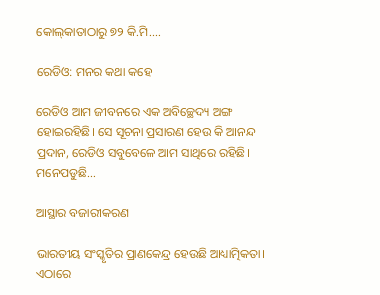କୋଲ୍‌କାତାଠାରୁ ୭୨ କି.ମି.…

ରେଡିଓ: ମନର କଥା କହେ

ରେଡିଓ ଆମ ଜୀବନରେ ଏକ ଅବିଚ୍ଛେଦ୍ୟ ଅଙ୍ଗ ହୋଇରହିଛି। ସେ ସୂଚନା ପ୍ରସାରଣ ହେଉ କି ଆନନ୍ଦ ପ୍ରଦାନ, ରେଡିଓ ସବୁବେଳେ ଆମ ସାଥିରେ ରହିଛି। ମନେପଡୁଛି…

ଆସ୍ଥାର ବଜାରୀକରଣ

ଭାରତୀୟ ସଂସ୍କୃତିର ପ୍ରାଣକେନ୍ଦ୍ର ହେଉଛି ଆଧ୍ୟାତ୍ମିକତା। ଏଠାରେ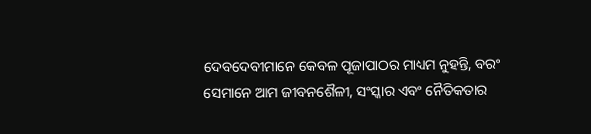ଦେବଦେବୀମାନେ କେବଳ ପୂଜାପାଠର ମାଧ୍ୟମ ନୁହନ୍ତି, ବରଂ ସେମାନେ ଆମ ଜୀବନଶୈଳୀ, ସଂସ୍କାର ଏବଂ ନୈତିକତାର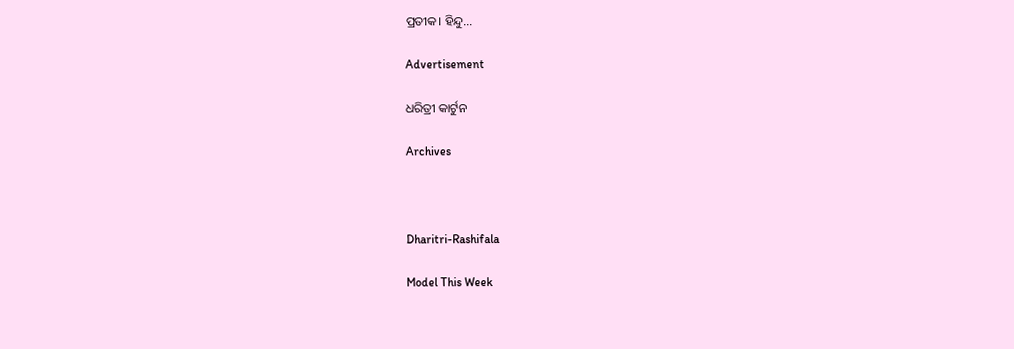ପ୍ରତୀକ। ହିନ୍ଦୁ…

Advertisement

ଧରିତ୍ରୀ କାର୍ଟୁନ

Archives



Dharitri-Rashifala

Model This Week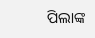ପିଲାଙ୍କ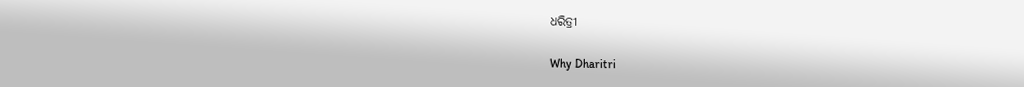ଧରିତ୍ରୀ

Why Dharitri